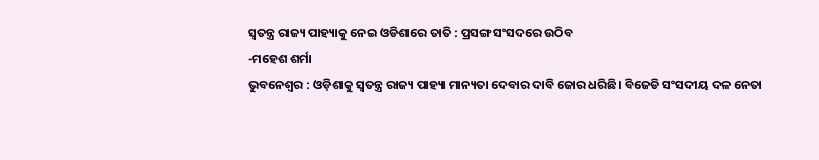ସ୍ୱତନ୍ତ୍ର ରାଜ୍ୟ ପାହ୍ୟାକୁ ନେଇ ଓଡିଶାରେ ତାତି : ପ୍ରସଙ୍ଗ ସଂସଦରେ ଉଠିବ
-ମହେଶ ଶର୍ମା
ଭୁବନେଶ୍ୱର : ଓଡ଼ିଶାକୁ ସ୍ୱତନ୍ତ୍ର ରାଜ୍ୟ ପାହ୍ୟା ମାନ୍ୟତା ଦେବାର ଦାବି ଜୋର ଧରିଛି। ବିଜେଡି ସଂସଦୀୟ ଦଳ ନେତା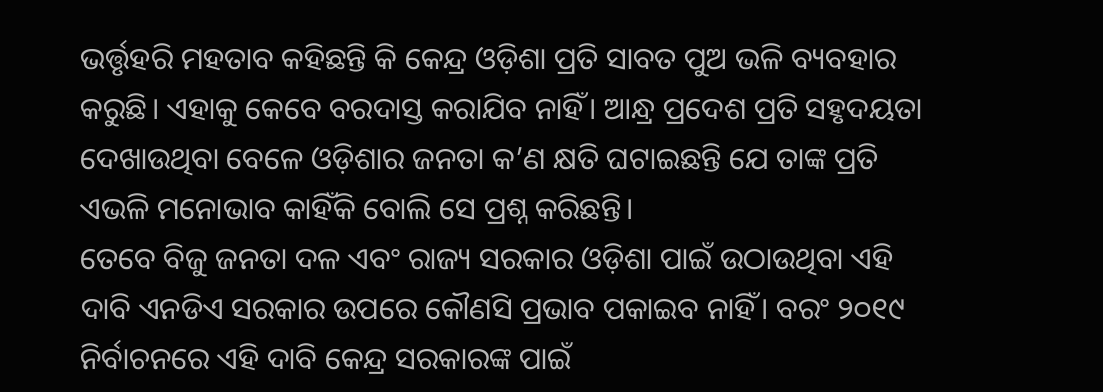ଭର୍ତ୍ତୃହରି ମହତାବ କହିଛନ୍ତି କି କେନ୍ଦ୍ର ଓଡ଼ିଶା ପ୍ରତି ସାବତ ପୁଅ ଭଳି ବ୍ୟବହାର କରୁଛି। ଏହାକୁ କେବେ ବରଦାସ୍ତ କରାଯିବ ନାହିଁ। ଆନ୍ଧ୍ର ପ୍ରଦେଶ ପ୍ରତି ସହୃଦୟତା ଦେଖାଉଥିବା ବେଳେ ଓଡ଼ିଶାର ଜନତା କ’ଣ କ୍ଷତି ଘଟାଇଛନ୍ତି ଯେ ତାଙ୍କ ପ୍ରତି ଏଭଳି ମନୋଭାବ କାହିଁକି ବୋଲି ସେ ପ୍ରଶ୍ନ କରିଛନ୍ତି।
ତେବେ ବିଜୁ ଜନତା ଦଳ ଏବଂ ରାଜ୍ୟ ସରକାର ଓଡ଼ିଶା ପାଇଁ ଉଠାଉଥିବା ଏହି ଦାବି ଏନଡିଏ ସରକାର ଉପରେ କୌଣସି ପ୍ରଭାବ ପକାଇବ ନାହିଁ। ବରଂ ୨୦୧୯ ନିର୍ବାଚନରେ ଏହି ଦାବି କେନ୍ଦ୍ର ସରକାରଙ୍କ ପାଇଁ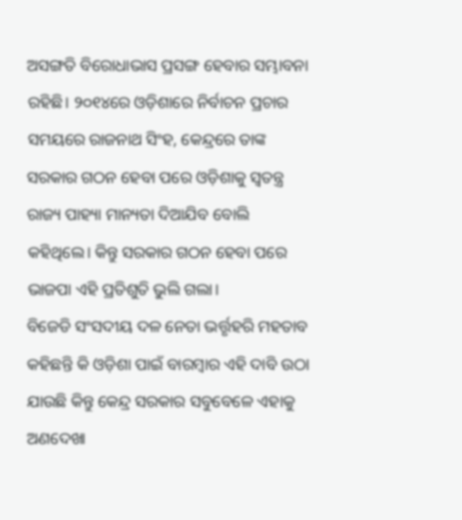ଅସଙ୍ଗତି ବିରୋଧାଭାସ ପ୍ରସଙ୍ଗ ହେବାର ସମ୍ଭାବନା ରହିଛି। ୨୦୧୪ରେ ଓଡ଼ିଶାରେ ନିର୍ବାଚନ ପ୍ରଚାର ସମୟରେ ରାଜନାଥ ସିଂହ, କେନ୍ଦ୍ରରେ ତାଙ୍କ ସରକାର ଗଠନ ହେବା ପରେ ଓଡ଼ିଶାକୁ ସ୍ୱତନ୍ତ୍ର ରାଜ୍ୟ ପାହ୍ୟା ମାନ୍ୟତା ଦିଆଯିବ ବୋଲି କହିଥିଲେ। କିନ୍ତୁ ସରକାର ଗଠନ ହେବା ପରେ ଭାଜପା ଏହି ପ୍ରତିଶୁତି ଭୁଲି ଗଲା।
ବିଜେଡି ସଂସଦୀୟ ଦଳ ନେତା ଭର୍ତ୍ତୃହରି ମହତାବ କହିଛନ୍ତି କି ଓଡ଼ିଶା ପାଇଁ ବାରମ୍ବାର ଏହି ଦାବି ଉଠା ଯାଉଛି କିନ୍ତୁ କେନ୍ଦ୍ର ସରକାର ସବୁବେଳେ ଏହାକୁ ଅଣଦେଖା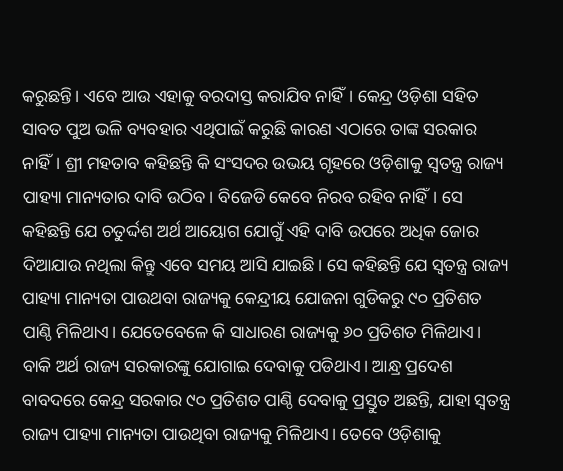କରୁଛନ୍ତି। ଏବେ ଆଉ ଏହାକୁ ବରଦାସ୍ତ କରାଯିବ ନାହିଁ। କେନ୍ଦ୍ର ଓଡ଼ିଶା ସହିତ ସାବତ ପୁଅ ଭଳି ବ୍ୟବହାର ଏଥିପାଇଁ କରୁଛି କାରଣ ଏଠାରେ ତାଙ୍କ ସରକାର ନାହିଁ। ଶ୍ରୀ ମହତାବ କହିଛନ୍ତି କି ସଂସଦର ଉଭୟ ଗୃହରେ ଓଡ଼ିଶାକୁ ସ୍ୱତନ୍ତ୍ର ରାଜ୍ୟ ପାହ୍ୟା ମାନ୍ୟତାର ଦାବି ଉଠିବ। ବିଜେଡି କେବେ ନିରବ ରହିବ ନାହିଁ। ସେ କହିଛନ୍ତି ଯେ ଚତୁର୍ଦ୍ଦଶ ଅର୍ଥ ଆୟୋଗ ଯୋଗୁଁ ଏହି ଦାବି ଉପରେ ଅଧିକ ଜୋର ଦିଆଯାଉ ନଥିଲା କିନ୍ତୁ ଏବେ ସମୟ ଆସି ଯାଇଛି। ସେ କହିଛନ୍ତି ଯେ ସ୍ୱତନ୍ତ୍ର ରାଜ୍ୟ ପାହ୍ୟା ମାନ୍ୟତା ପାଉଥବା ରାଜ୍ୟକୁ କେନ୍ଦ୍ରୀୟ ଯୋଜନା ଗୁଡିକରୁ ୯୦ ପ୍ରତିଶତ ପାଣ୍ଠି ମିଳିଥାଏ। ଯେତେବେଳେ କି ସାଧାରଣ ରାଜ୍ୟକୁ ୬୦ ପ୍ରତିଶତ ମିଳିଥାଏ। ବାକି ଅର୍ଥ ରାଜ୍ୟ ସରକାରଙ୍କୁ ଯୋଗାଇ ଦେବାକୁ ପଡିଥାଏ। ଆନ୍ଧ୍ର ପ୍ରଦେଶ ବାବଦରେ କେନ୍ଦ୍ର ସରକାର ୯୦ ପ୍ରତିଶତ ପାଣ୍ଠି ଦେବାକୁ ପ୍ରସ୍ତୁତ ଅଛନ୍ତି, ଯାହା ସ୍ୱତନ୍ତ୍ର ରାଜ୍ୟ ପାହ୍ୟା ମାନ୍ୟତା ପାଉଥିବା ରାଜ୍ୟକୁ ମିଳିଥାଏ। ତେବେ ଓଡ଼ିଶାକୁ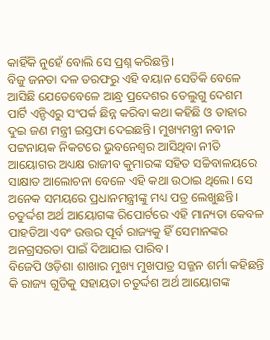କାହିଁକି ନୁହେଁ ବୋଲି ସେ ପ୍ରଶ୍ନ କରିଛନ୍ତି।
ବିଜୁ ଜନତା ଦଳ ତରଫରୁ ଏହି ବୟାନ ସେତିକି ବେଳେ ଆସିଛି ଯେତେବେଳେ ଆନ୍ଧ୍ର ପ୍ରଦେଶର ତେଲୁଗୁ ଦେଶମ ପାର୍ଟି ଏନ୍ଡିଏରୁ ସଂପର୍କ ଛିନ୍ନ କରିବା କଥା କହିଛି ଓ ତାହାର ଦୁଇ ଜଣ ମନ୍ତ୍ରୀ ଇସ୍ତଫା ଦେଇଛନ୍ତି। ମୁଖ୍ୟମନ୍ତ୍ରୀ ନବୀନ ପଟ୍ଟନାୟକ ନିକଟରେ ଭୁବନେଶ୍ୱର ଆସିଥିବା ନୀତି ଆୟୋଗର ଅଧ୍ୟକ୍ଷ ରାଜୀବ କୁମାରଙ୍କ ସହିତ ସଚ୍ଚିବାଳୟରେ ସାକ୍ଷାତ ଆଲୋଚନା ବେଳେ ଏହି କଥା ଉଠାଇ ଥିଲେ। ସେ ଅନେକ ସମୟରେ ପ୍ରଧାନମନ୍ତ୍ରୀଙ୍କୁ ମଧ୍ୟ ପତ୍ର ଲେଖୁଛନ୍ତି। ଚତୁର୍ଦ୍ଦଶ ଅର୍ଥ ଆୟୋଗଙ୍କ ରିପୋର୍ଟରେ ଏହି ମାନ୍ୟତା କେବଳ ପାହଡିଆ ଏବଂ ଉତ୍ତର ପୂର୍ବ ରାଜ୍ୟକୁ ହିଁ ସେମାନଙ୍କର ଅନଗ୍ରସରତା ପାଇଁ ଦିଆଯାଇ ପାରିବ।
ବିଜେପି ଓଡ଼ିଶା ଶାଖାର ମୁଖ୍ୟ ମୁଖପାତ୍ର ସଜ୍ଜନ ଶର୍ମା କହିଛନ୍ତି କି ରାଜ୍ୟ ଗୁଡିକୁ ସହାୟତା ଚତୁର୍ଦ୍ଦଶ ଅର୍ଥ ଆୟୋଗଙ୍କ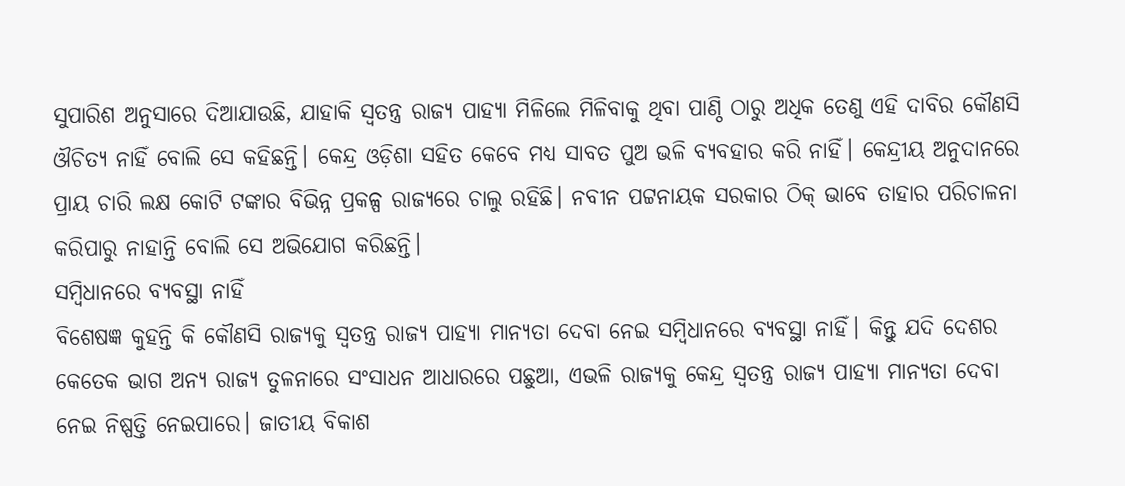ସୁପାରିଶ ଅନୁସାରେ ଦିଆଯାଉଛି, ଯାହାକି ସ୍ୱତନ୍ତ୍ର ରାଜ୍ୟ ପାହ୍ୟା ମିଳିଲେ ମିଳିବାକୁ ଥିବା ପାଣ୍ଠି ଠାରୁ ଅଧିକ ତେଣୁ ଏହି ଦାବିର କୌଣସି ଔଚିତ୍ୟ ନାହିଁ ବୋଲି ସେ କହିଛନ୍ତି। କେନ୍ଦ୍ର ଓଡ଼ିଶା ସହିତ କେବେ ମଧ୍ୟ ସାବତ ପୁଅ ଭଳି ବ୍ୟବହାର କରି ନାହିଁ। କେନ୍ଦ୍ରୀୟ ଅନୁଦାନରେ ପ୍ରାୟ ଚାରି ଲକ୍ଷ କୋଟି ଟଙ୍କାର ବିଭିନ୍ନ ପ୍ରକଳ୍ପ ରାଜ୍ୟରେ ଚାଲୁ ରହିଛି। ନବୀନ ପଟ୍ଟନାୟକ ସରକାର ଠିକ୍ ଭାବେ ତାହାର ପରିଚାଳନା କରିପାରୁ ନାହାନ୍ତି ବୋଲି ସେ ଅଭିଯୋଗ କରିଛନ୍ତି।
ସମ୍ବିଧାନରେ ବ୍ୟବସ୍ଥା ନାହିଁ
ବିଶେଷଜ୍ଞ କୁହନ୍ତି କି କୌଣସି ରାଜ୍ୟକୁ ସ୍ୱତନ୍ତ୍ର ରାଜ୍ୟ ପାହ୍ୟା ମାନ୍ୟତା ଦେବା ନେଇ ସମ୍ବିଧାନରେ ବ୍ୟବସ୍ଥା ନାହିଁ। କିନ୍ତୁ ଯଦି ଦେଶର କେତେକ ଭାଗ ଅନ୍ୟ ରାଜ୍ୟ ତୁଳନାରେ ସଂସାଧନ ଆଧାରରେ ପଛୁଆ, ଏଭଳି ରାଜ୍ୟକୁ କେନ୍ଦ୍ର ସ୍ୱତନ୍ତ୍ର ରାଜ୍ୟ ପାହ୍ୟା ମାନ୍ୟତା ଦେବା ନେଇ ନିଷ୍ପତ୍ତି ନେଇପାରେ। ଜାତୀୟ ବିକାଶ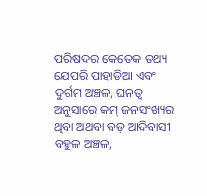ପରିଷଦର କେତେକ ତଥ୍ୟ ଯେପରି ପାହାଡିଆ ଏବଂ ଦୁର୍ଗମ ଅଞ୍ଚଳ, ଘନତ୍ୱ ଅନୁସାରେ କମ୍ ଜନସଂଖ୍ୟର ଥିବା ଅଥବା ବଡ଼ ଆଦିବାସୀ ବହୁଳ ଅଞ୍ଚଳ,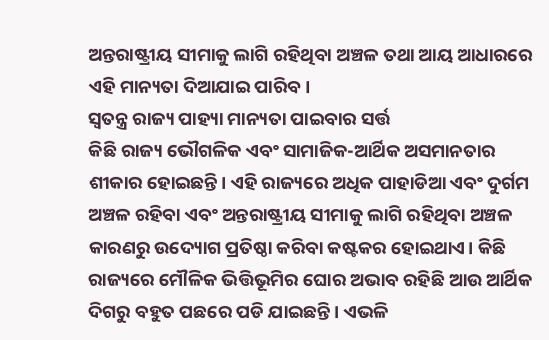ଅନ୍ତରାଷ୍ଟ୍ରୀୟ ସୀମାକୁ ଲାଗି ରହିଥିବା ଅଞ୍ଚଳ ତଥା ଆୟ ଆଧାରରେ ଏହି ମାନ୍ୟତା ଦିଆଯାଇ ପାରିବ।
ସ୍ୱତନ୍ତ୍ର ରାଜ୍ୟ ପାହ୍ୟା ମାନ୍ୟତା ପାଇବାର ସର୍ତ୍ତ
କିଛି ରାଜ୍ୟ ଭୌଗଳିକ ଏବଂ ସାମାଜିକ-ଆର୍ଥିକ ଅସମାନତାର ଶୀକାର ହୋଇଛନ୍ତି। ଏହି ରାଜ୍ୟରେ ଅଧିକ ପାହାଡିଆ ଏବଂ ଦୁର୍ଗମ ଅଞ୍ଚଳ ରହିବା ଏବଂ ଅନ୍ତରାଷ୍ଟ୍ରୀୟ ସୀମାକୁ ଲାଗି ରହିଥିବା ଅଞ୍ଚଳ କାରଣରୁ ଉଦ୍ୟୋଗ ପ୍ରତିଷ୍ଠା କରିବା କଷ୍ଟକର ହୋଇଥାଏ। କିଛି ରାଜ୍ୟରେ ମୌଳିକ ଭିତ୍ତିଭୂମିର ଘୋର ଅଭାବ ରହିଛି ଆଉ ଆର୍ଥିକ ଦିଗରୁ ବହୁତ ପଛରେ ପଡି ଯାଇଛନ୍ତି। ଏଭଳି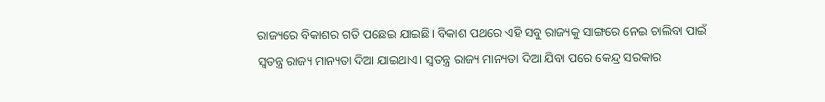ରାଜ୍ୟରେ ବିକାଶର ଗତି ପଛେଇ ଯାଇଛି। ବିକାଶ ପଥରେ ଏହି ସବୁ ରାଜ୍ୟକୁ ସାଙ୍ଗରେ ନେଇ ଚାଲିବା ପାଇଁ ସ୍ୱତନ୍ତ୍ର ରାଜ୍ୟ ମାନ୍ୟତା ଦିଆ ଯାଇଥାଏ। ସ୍ୱତନ୍ତ୍ର ରାଜ୍ୟ ମାନ୍ୟତା ଦିଆ ଯିବା ପରେ କେନ୍ଦ୍ର ସରକାର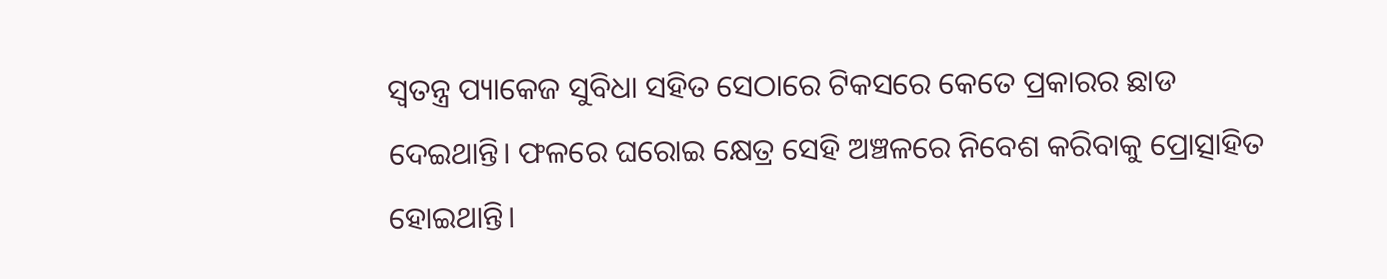ସ୍ୱତନ୍ତ୍ର ପ୍ୟାକେଜ ସୁବିଧା ସହିତ ସେଠାରେ ଟିକସରେ କେତେ ପ୍ରକାରର ଛାଡ ଦେଇଥାନ୍ତି। ଫଳରେ ଘରୋଇ କ୍ଷେତ୍ର ସେହି ଅଞ୍ଚଳରେ ନିବେଶ କରିବାକୁ ପ୍ରୋତ୍ସାହିତ ହୋଇଥାନ୍ତି।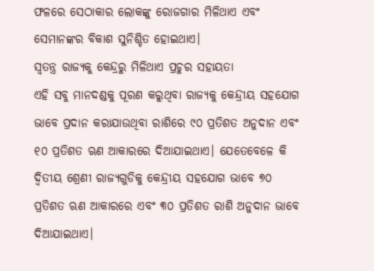ଫଳରେ ସେଠାକାର ଲୋକଙ୍କୁ ରୋଜଗାର ମିଳିଥାଏ ଏବଂ ସେମାନଙ୍କର ବିକାଶ ସୁନିଶ୍ଚିତ ହୋଇଥାଏ।
ସ୍ୱତନ୍ତ୍ର ରାଜ୍ୟକୁ କେନ୍ଦ୍ରରୁ ମିଳିଥାଏ ପ୍ରଚୁର ସହାୟତା
ଏହି ସବୁ ମାନଦଣ୍ଡକୁ ପୂରଣ କରୁଥିବା ରାଜ୍ୟକୁ କେନ୍ଦ୍ରୀୟ ସହଯୋଗ ଭାବେ ପ୍ରଦାନ କରାଯାଉଥିବା ରାଶିରେ ୯୦ ପ୍ରତିଶତ ଅନୁଦାନ ଏବଂ ୧୦ ପ୍ରତିଶତ ଋଣ ଆକାରରେ ଦିଆଯାଇଥାଏ। ଯେତେବେଳେ କି ଦ୍ୱିତୀୟ ଶ୍ରେଣୀ ରାଜ୍ୟଗୁଡିକୁ କେନ୍ଦ୍ରୀୟ ସହଯୋଗ ଭାବେ ୭୦ ପ୍ରତିଶତ ଋଣ ଆକାରରେ ଏବଂ ୩୦ ପ୍ରତିଶତ ରାଶି ଅନୁଦାନ ଭାବେ ଦିଆଯାଇଥାଏ।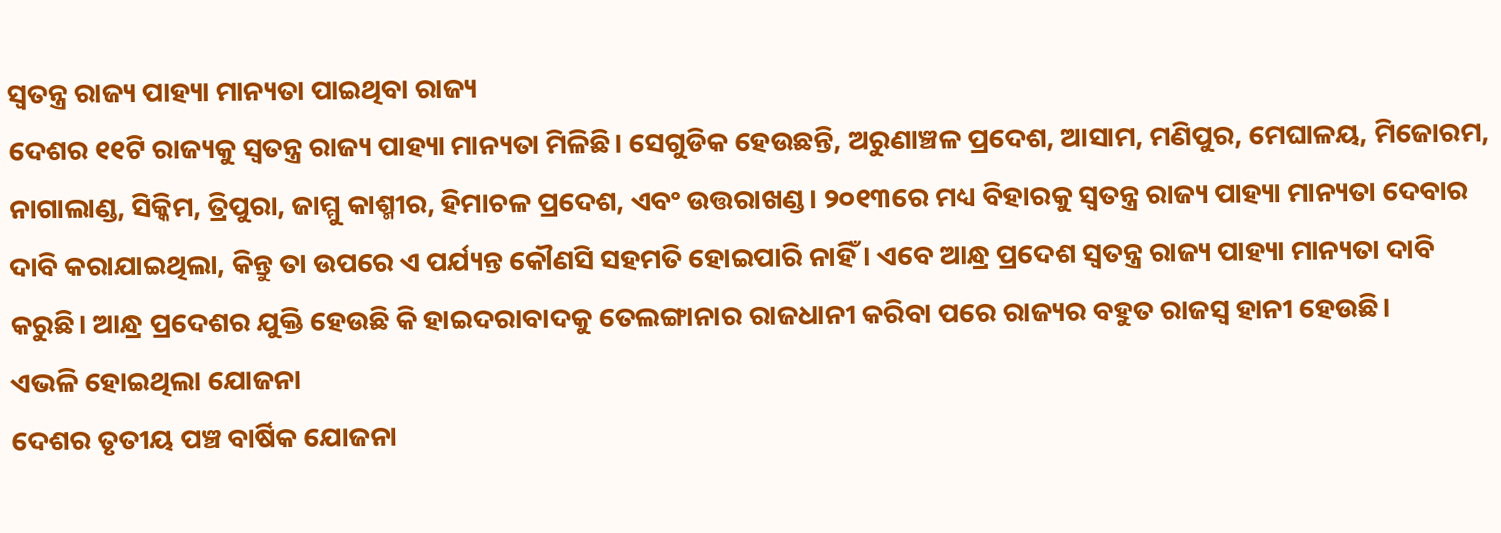ସ୍ୱତନ୍ତ୍ର ରାଜ୍ୟ ପାହ୍ୟା ମାନ୍ୟତା ପାଇଥିବା ରାଜ୍ୟ
ଦେଶର ୧୧ଟି ରାଜ୍ୟକୁ ସ୍ୱତନ୍ତ୍ର ରାଜ୍ୟ ପାହ୍ୟା ମାନ୍ୟତା ମିଳିଛି। ସେଗୁଡିକ ହେଉଛନ୍ତି, ଅରୁଣାଞ୍ଚଳ ପ୍ରଦେଶ, ଆସାମ, ମଣିପୁର, ମେଘାଳୟ, ମିଜୋରମ, ନାଗାଲାଣ୍ଡ, ସିକ୍କିମ, ତ୍ରିପୁରା, ଜାମ୍ମୁ କାଶ୍ମୀର, ହିମାଚଳ ପ୍ରଦେଶ, ଏବଂ ଉତ୍ତରାଖଣ୍ଡ। ୨୦୧୩ରେ ମଧ୍ୟ ବିହାରକୁ ସ୍ୱତନ୍ତ୍ର ରାଜ୍ୟ ପାହ୍ୟା ମାନ୍ୟତା ଦେବାର ଦାବି କରାଯାଇଥିଲା, କିନ୍ତୁ ତା ଉପରେ ଏ ପର୍ଯ୍ୟନ୍ତ କୌଣସି ସହମତି ହୋଇପାରି ନାହିଁ। ଏବେ ଆନ୍ଧ୍ର ପ୍ରଦେଶ ସ୍ୱତନ୍ତ୍ର ରାଜ୍ୟ ପାହ୍ୟା ମାନ୍ୟତା ଦାବି କରୁଛି। ଆନ୍ଧ୍ର ପ୍ରଦେଶର ଯୁକ୍ତି ହେଉଛି କି ହାଇଦରାବାଦକୁ ତେଲଙ୍ଗାନାର ରାଜଧାନୀ କରିବା ପରେ ରାଜ୍ୟର ବହୁତ ରାଜସ୍ୱ ହାନୀ ହେଉଛି।
ଏଭଳି ହୋଇଥିଲା ଯୋଜନା
ଦେଶର ତୃତୀୟ ପଞ୍ଚ ବାର୍ଷିକ ଯୋଜନା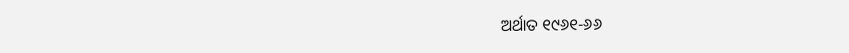ଅର୍ଥାତ ୧୯୬୧-୬୬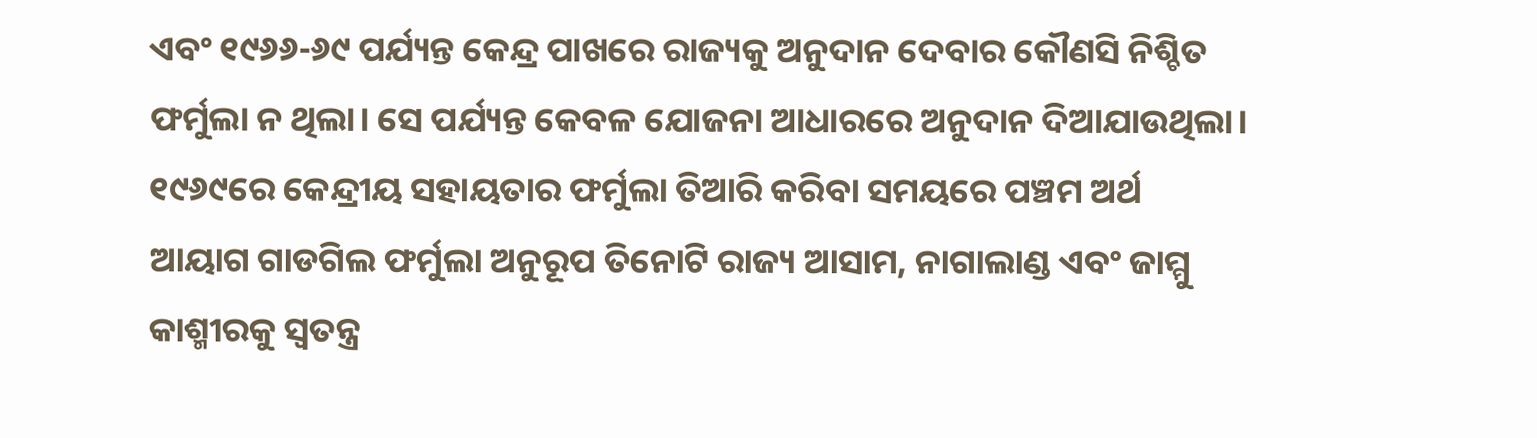ଏବଂ ୧୯୬୬-୬୯ ପର୍ଯ୍ୟନ୍ତ କେନ୍ଦ୍ର ପାଖରେ ରାଜ୍ୟକୁ ଅନୁଦାନ ଦେବାର କୌଣସି ନିଶ୍ଚିତ ଫର୍ମୁଲା ନ ଥିଲା। ସେ ପର୍ଯ୍ୟନ୍ତ କେବଳ ଯୋଜନା ଆଧାରରେ ଅନୁଦାନ ଦିଆଯାଉଥିଲା। ୧୯୬୯ରେ କେନ୍ଦ୍ରୀୟ ସହାୟତାର ଫର୍ମୁଲା ତିଆରି କରିବା ସମୟରେ ପଞ୍ଚମ ଅର୍ଥ ଆୟାଗ ଗାଡଗିଲ ଫର୍ମୁଲା ଅନୁରୂପ ତିନୋଟି ରାଜ୍ୟ ଆସାମ, ନାଗାଲାଣ୍ଡ ଏବଂ ଜାମ୍ମୁ କାଶ୍ମୀରକୁ ସ୍ୱତନ୍ତ୍ର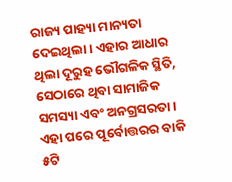ରାଜ୍ୟ ପାହ୍ୟା ମାନ୍ୟତା ଦେଇଥିଲା। ଏହାର ଆଧାର ଥିଲା ଦୂରୁହ ଭୌଗଳିକ ସ୍ଥିତି, ସେଠାରେ ଥିବା ସାମାଜିକ ସମସ୍ୟା ଏବଂ ଅନଗ୍ରସରତା। ଏହା ପରେ ପୂର୍ବୋତ୍ତରର ବାକି ୫ଟି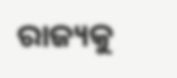ରାଜ୍ୟକୁ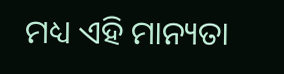ମଧ୍ୟ ଏହି ମାନ୍ୟତା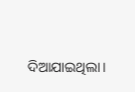ଦିଆଯାଇଥିଲା।